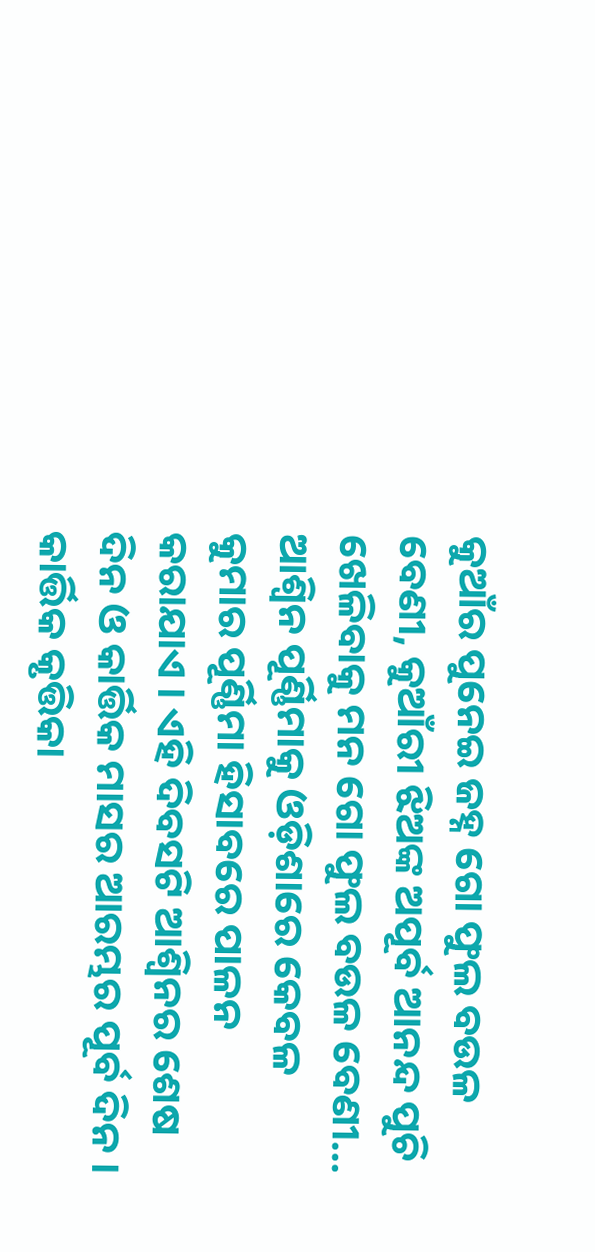କୁଆଁର ପୁନେଇ ଜହ୍ନ ଗୋ ଫୁଲ ବଉଳ ବେଣୀ, କୁଆଁରୀ ଝିଅଙ୍କ ଅପୂର୍ବ ଆନନ୍ଦ ପୁଚି ଖେଳିବାକୁ ମନ ଗୋ ଫୁଲ ବଉଳ ବେଣୀ…
ଆଶ୍ୱିନ ପୂର୍ଣ୍ଣିମାକୁ ଓଡ଼ିଶାରେ କେବଳ କୁମାର ପୂର୍ଣ୍ଣିମା ହିସାବରେ ପାଳନ କରାଯାଏ । ଏହି ଦିବସଟି ଆଶ୍ୱିନର ଶେଷ ଦିନ ଓ କାର୍ତ୍ତିକ ମାସର ଆରମ୍ଭର ପୂର୍ବ ଦିନ । କାର୍ତ୍ତିକ କୃତ୍ତିକା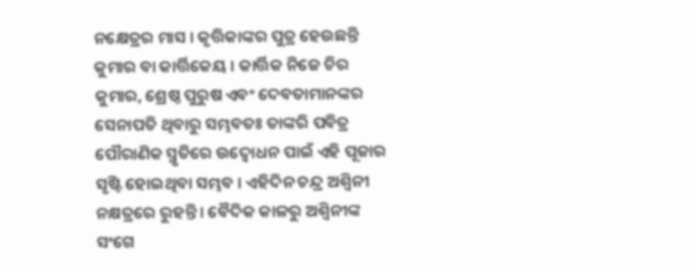ନକ୍ଷେତ୍ରର ମାସ । କୃତ୍ତିକାଙ୍କର ପୁତ୍ର ହେଉଛନ୍ତି କୁମାର ବା କାର୍ତ୍ତିକେୟ । କାର୍ତ୍ତିକ ନିଜେ ଚିର କୁମାର, ଶ୍ରେଷ୍ଠ ପୁରୁଷ ଏବଂ ଦେବତାମାନଙ୍କର ସେନାପତି ଥିବାରୁ ସମ୍ଭବତଃ ତାଙ୍କରି ପବିତ୍ର ପୌରାଣିକ ସ୍ମୃତିରେ ଉଦ୍ବୋଧନ ପାଇଁ ଏହି ପୂଜାର ସୃଷ୍ଟି ହୋଇଥିବା ସମ୍ଭବ । ଏହିଦିନ ଚନ୍ଦ୍ର ଅଶ୍ୱିନୀ ନକ୍ଷତ୍ରରେ ରୁହନ୍ତି । ବୈଦିକ କାଳରୁ ଅଶ୍ୱିନୀଙ୍କ ସଂଗେ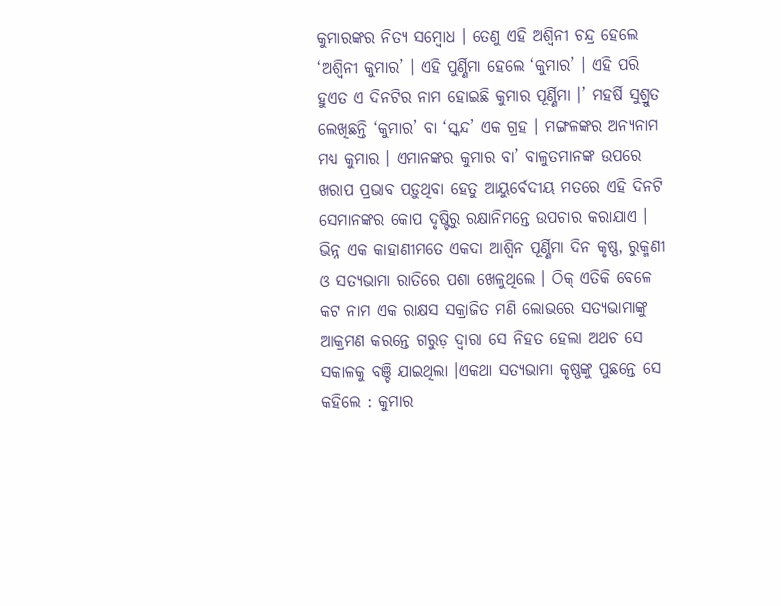କୁମାରଙ୍କର ନିତ୍ୟ ସମ୍ବୋଧ । ତେଣୁ ଏହି ଅଶ୍ୱିନୀ ଚନ୍ଦ୍ର ହେଲେ ‘ଅଶ୍ୱିନୀ କୁମାର’ । ଏହି ପୁର୍ଣ୍ଣିମା ହେଲେ ‘କୁମାର’ । ଏହି ପରି ହୁଏତ ଏ ଦିନଟିର ନାମ ହୋଇଛି କୁମାର ପୂର୍ଣ୍ଣିମା ।’ ମହର୍ଷି ସୁଶ୍ରୁତ ଲେଖିଛନ୍ତି ‘କୁମାର’ ବା ‘ସ୍କନ୍ଦ’ ଏକ ଗ୍ରହ । ମଙ୍ଗଳଙ୍କର ଅନ୍ୟନାମ ମଧ୍ୟ କୁମାର । ଏମାନଙ୍କର କୁମାର ବା’ ବାଳୁତମାନଙ୍କ ଉପରେ ଖରାପ ପ୍ରଭାବ ପଡ଼ୁଥିବା ହେତୁ ଆୟୁର୍ବେଦୀୟ ମତରେ ଏହି ଦିନଟି ସେମାନଙ୍କର କୋପ ଦୃଷ୍ଟିରୁ ରକ୍ଷାନିମନ୍ତେ ଉପଚାର କରାଯାଏ ।
ଭିନ୍ନ ଏକ କାହାଣୀମତେ ଏକଦା ଆଶ୍ୱିନ ପୂର୍ଣ୍ଣିମା ଦିନ କୃଷ୍ଣ, ରୁକ୍ମଣୀ ଓ ସତ୍ୟଭାମା ରାତିରେ ପଶା ଖେଳୁଥିଲେ । ଠିକ୍ ଏତିକି ବେଳେ କଟ ନାମ ଏକ ରାକ୍ଷସ ସକ୍ରାଜିତ ମଣି ଲୋଭରେ ସତ୍ୟଭାମାଙ୍କୁ ଆକ୍ରମଣ କରନ୍ତେ ଗରୁଡ଼ ଦ୍ୱାରା ସେ ନିହତ ହେଲା ଅଥଚ ସେ ସକାଳକୁ ବଞ୍ଚି ଯାଇଥିଲା ।ଏକଥା ସତ୍ୟଭାମା କୃଷ୍ଣଙ୍କୁ ପୁଛନ୍ତେ ସେ କହିଲେ : କୁମାର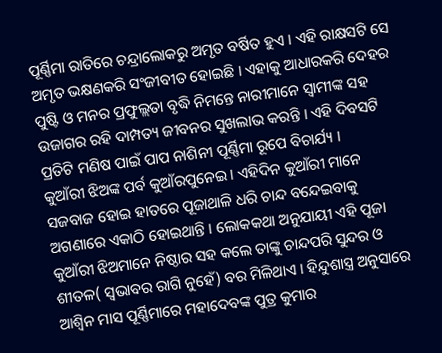ପୂର୍ଣ୍ଣିମା ରାତିରେ ଚନ୍ଦ୍ରାଲୋକରୁ ଅମୃତ ବର୍ଷିତ ହୁଏ । ଏହି ରାକ୍ଷସଟି ସେ ଅମୃତ ଭକ୍ଷଣକରି ସଂଜୀବୀତ ହୋଇଛି । ଏହାକୁ ଆଧାରକରି ଦେହର ପୁଷ୍ଟି ଓ ମନର ପ୍ରଫୁଲ୍ଲତା ବୃଦ୍ଧି ନିମନ୍ତେ ନାରୀମାନେ ସ୍ୱାମୀଙ୍କ ସହ ଉଜାଗର ରହି ଦାମ୍ପତ୍ୟ ଜୀବନର ସୁଖଲାଭ କରନ୍ତି । ଏହି ଦିବସଟି ପ୍ରତିଟି ମଣିଷ ପାଇଁ ପାପ ନାଶିନୀ ପୂର୍ଣ୍ଣିମା ରୂପେ ବିଚାର୍ଯ୍ୟ ।
କୁଆଁରୀ ଝିଅଙ୍କ ପର୍ବ କୁଆଁରପୁନେଇ । ଏହିଦିନ କୁଆଁରୀ ମାନେ ସଜବାଜ ହୋଇ ହାତରେ ପୂଜାଥାଳି ଧରି ଚାନ୍ଦ ବନ୍ଦେଇବାକୁ ଅଗଣାରେ ଏକାଠି ହୋଇଥାନ୍ତି । ଲୋକକଥା ଅନୁଯାୟୀ ଏହି ପୂଜା କୁଆଁରୀ ଝିଅମାନେ ନିଷ୍ଠାର ସହ କଲେ ତାଙ୍କୁ ଚାନ୍ଦପରି ସୁନ୍ଦର ଓ ଶୀତଳ( ସ୍ୱଭାବର ରାଗି ନୁହେଁ) ବର ମିଳିଥାଏ । ହିନ୍ଦୁଶାସ୍ତ୍ର ଅନୁସାରେ ଆଶ୍ୱିନ ମାସ ପୂର୍ଣ୍ଣିମାରେ ମହାଦେବଙ୍କ ପୁତ୍ର କୁମାର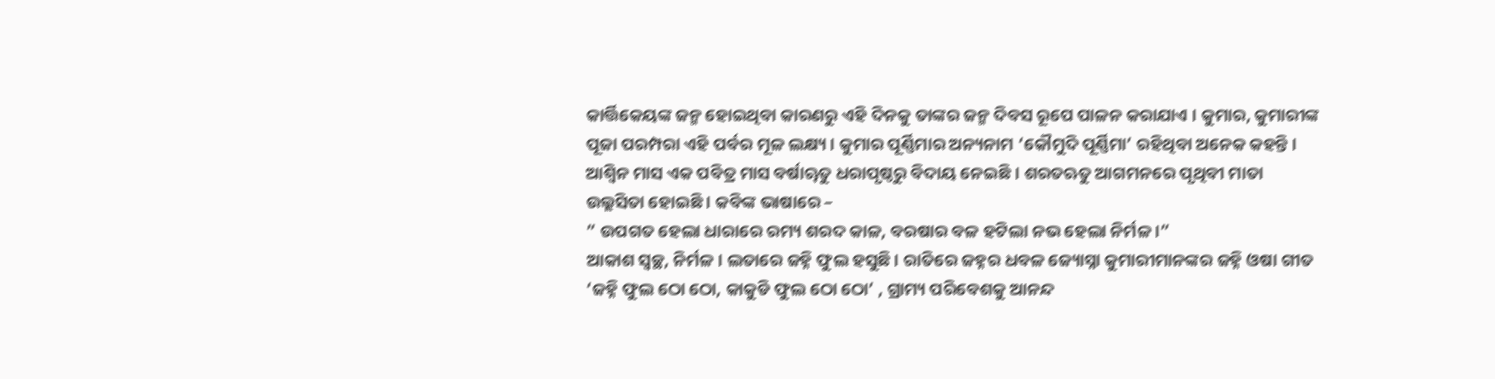କାର୍ତ୍ତିକେୟଙ୍କ ଜନ୍ମ ହୋଇଥିବା କାରଣରୁ ଏହି ଦିନକୁ ତାଙ୍କର ଜନ୍ମ ଦିବସ ରୂପେ ପାଳନ କରାଯାଏ । କୁମାର, କୁମାରୀଙ୍କ ପୂଜା ପରମ୍ପରା ଏହି ପର୍ବର ମୂଳ ଲକ୍ଷ୍ୟ । କୁମାର ପୂର୍ଣ୍ଣିମାର ଅନ୍ୟନାମ ‘କୌମୁଦି ପୂର୍ଣ୍ଣିମା’ ରହିଥିବା ଅନେକ କହନ୍ତି ।
ଆଶ୍ୱିନ ମାସ ଏକ ପବିତ୍ର ମାସ ବର୍ଷାୠତୁ ଧରାପୃଷ୍ଠରୁ ବିଦାୟ ନେଇଛି । ଶରତଋତୁ ଆଗମନରେ ପୃଥିବୀ ମାତା ଉଲ୍ଲସିତା ହୋଇଛି । କବିଙ୍କ ଭାଷାରେ –
” ଉପଗତ ହେଲା ଧାରାରେ ରମ୍ୟ ଶରଦ କାଳ, ବରଷାର ବଳ ହଟିଲା ନଭ ହେଲା ନିର୍ମଳ ।”
ଆକାଶ ସ୍ୱଚ୍ଛ, ନିର୍ମଳ । ଲତାରେ ଜହ୍ନି ଫୁଲ ହସୁଛି । ରାତିରେ ଜହ୍ନର ଧବଳ ଜ୍ୟୋସ୍ନା କୁମାରୀମାନଙ୍କର ଜହ୍ନି ଓଷା ଗୀତ ‘ଜହ୍ନି ଫୁଲ ଠୋ ଠୋ, କାକୁଡି ଫୁଲ ଠୋ ଠୋ’ , ଗ୍ରାମ୍ୟ ପରିବେଶକୁ ଆନନ୍ଦ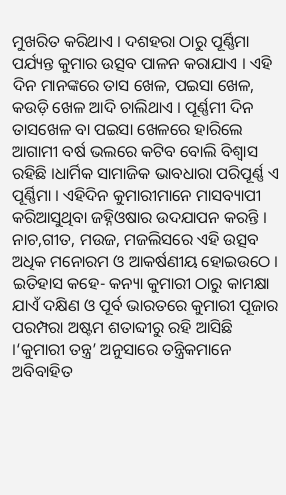ମୁଖରିତ କରିଥାଏ । ଦଶହରା ଠାରୁ ପୂର୍ଣ୍ଣିମା ପର୍ଯ୍ୟନ୍ତ କୁମାର ଉତ୍ସବ ପାଳନ କରାଯାଏ । ଏହି ଦିନ ମାନଙ୍କରେ ତାସ ଖେଳ, ପଇସା ଖେଳ, କଉଡ଼ି ଖେଳ ଆଦି ଚାଲିଥାଏ । ପୂର୍ଣ୍ଣମୀ ଦିନ ତାସଖେଳ ବା ପଇସା ଖେଳରେ ହାରିଲେ ଆଗାମୀ ବର୍ଷ ଭଲରେ କଟିବ ବୋଲି ବିଶ୍ୱାସ ରହିଛି ।ଧାର୍ମିକ ସାମାଜିକ ଭାବଧାରା ପରିପୂର୍ଣ୍ଣ ଏ ପୂର୍ଣ୍ଣିମା । ଏହିଦିନ କୁମାରୀମାନେ ମାସବ୍ୟାପୀ କରିଆସୁଥିବା ଜହ୍ନିଓଷାର ଉଦଯାପନ କରନ୍ତି । ନାଚ,ଗୀତ, ମଉଜ, ମଜଲିସରେ ଏହି ଉତ୍ସବ ଅଧିକ ମନୋରମ ଓ ଆକର୍ଷଣୀୟ ହୋଇଉଠେ ।
ଇତିହାସ କହେ- କନ୍ୟା କୁମାରୀ ଠାରୁ କାମକ୍ଷା ଯାଏଁ ଦକ୍ଷିଣ ଓ ପୂର୍ବ ଭାରତରେ କୁମାରୀ ପୂଜାର ପରମ୍ପରା ଅଷ୍ଟମ ଶତାବ୍ଦୀରୁ ରହି ଆସିଛି ।‘କୁମାରୀ ତନ୍ତ୍ର’ ଅନୁସାରେ ତନ୍ତ୍ରିକମାନେ ଅବିବାହିତ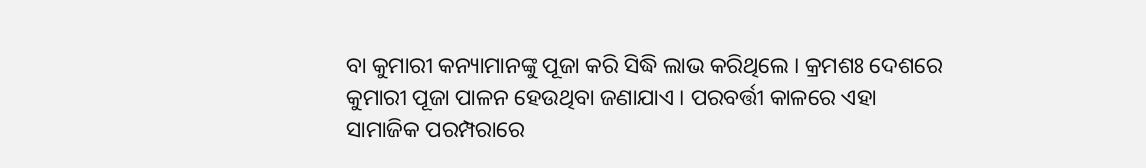ବା କୁମାରୀ କନ୍ୟାମାନଙ୍କୁ ପୂଜା କରି ସିଦ୍ଧି ଲାଭ କରିଥିଲେ । କ୍ରମଶଃ ଦେଶରେ କୁମାରୀ ପୂଜା ପାଳନ ହେଉଥିବା ଜଣାଯାଏ । ପରବର୍ତ୍ତୀ କାଳରେ ଏହା ସାମାଜିକ ପରମ୍ପରାରେ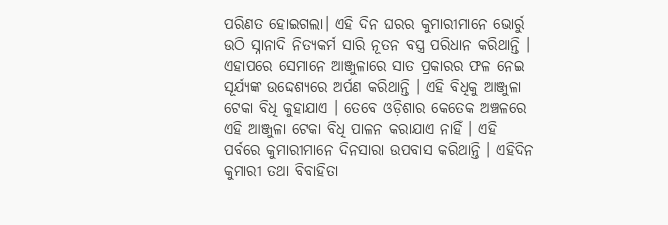ପରିଣତ ହୋଇଗଲା। ଏହି ଦିନ ଘରର କୁମାରୀମାନେ ଭୋର୍ରୁ ଉଠି ସ୍ନାନାଦି ନିତ୍ୟକର୍ମ ସାରି ନୂତନ ବସ୍ତ୍ର ପରିଧାନ କରିଥାନ୍ତି । ଏହାପରେ ସେମାନେ ଆଞ୍ଜୁଳାରେ ସାତ ପ୍ରକାରର ଫଳ ନେଇ ସୂର୍ଯ୍ୟଙ୍କ ଉଦ୍ଦେଶ୍ୟରେ ଅର୍ପଣ କରିଥାନ୍ତି । ଏହି ବିଧିକୁ ଆଞ୍ଜୁଳା ଟେକା ବିଧି କୁହାଯାଏ । ତେବେ ଓଡ଼ିଶାର କେତେକ ଅଞ୍ଚଳରେ ଏହି ଆଞ୍ଜୁଳା ଟେକା ବିଧି ପାଳନ କରାଯାଏ ନାହିଁ । ଏହି ପର୍ବରେ କୁମାରୀମାନେ ଦିନସାରା ଉପବାସ କରିଥାନ୍ତି । ଏହିଦିନ କୁମାରୀ ତଥା ବିବାହିତା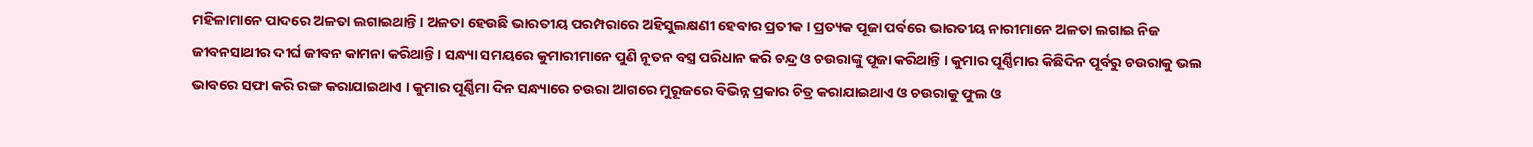ମହିଳାମାନେ ପାଦରେ ଅଳତା ଲଗାଇଥାନ୍ତି । ଅଳତା ହେଉଛି ଭାରତୀୟ ପରମ୍ପରାରେ ଅହିସୁଲକ୍ଷଣୀ ହେବାର ପ୍ରତୀକ । ପ୍ରତ୍ୟକ ପୂଜା ପର୍ବରେ ଭାରତୀୟ ନାରୀମାନେ ଅଳତା ଲଗାଇ ନିଜ ଜୀବନସାଥୀର ଦୀର୍ଘ ଜୀବନ କାମନା କରିଥାନ୍ତି । ସନ୍ଧ୍ୟା ସମୟରେ କୁମାରୀମାନେ ପୁଣି ନୂତନ ବସ୍ତ୍ର ପରିଧାନ କରି ଚନ୍ଦ୍ର ଓ ଚଉରାଙ୍କୁ ପୂଜା କରିଥାନ୍ତି । କୁମାର ପୂର୍ଣ୍ଣିମାର କିଛିଦିନ ପୂର୍ବରୁ ଚଉରାକୁ ଭଲ ଭାବରେ ସଫା କରି ରଙ୍ଗ କରାଯାଇଥାଏ । କୁମାର ପୂର୍ଣ୍ଣିମା ଦିନ ସନ୍ଧ୍ୟାରେ ଚଉରା ଆଗରେ ମୁରୂଜରେ ବିଭିନ୍ନ ପ୍ରକାର ଚିତ୍ର କରାଯାଇଥାଏ ଓ ଚଉରାକୁ ଫୁଲ ଓ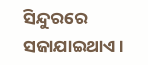ସିନ୍ଦୁରରେ ସଜାଯାଇଥାଏ ।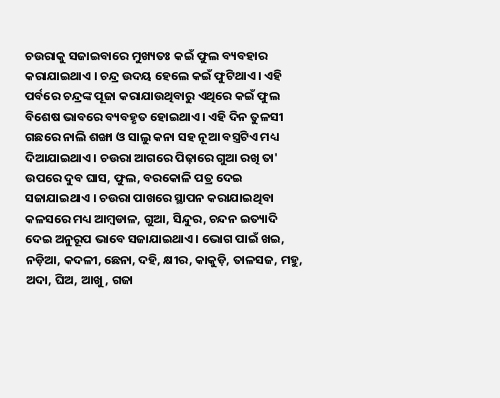ଚଉରାକୁ ସଜାଇବାରେ ମୁଖ୍ୟତଃ କଇଁ ଫୁଲ ବ୍ୟବହାର କରାଯାଇଥାଏ । ଚନ୍ଦ୍ର ଉଦୟ ହେଲେ କଇଁ ଫୁଟିଥାଏ । ଏହି ପର୍ବରେ ଚନ୍ଦ୍ରଙ୍କ ପୂଜା କରାଯାଉଥିବାରୁ ଏଥିରେ କଇଁ ଫୁଲ ବିଶେଷ ଭାବରେ ବ୍ୟବହୃତ ହୋଇଥାଏ । ଏହି ଦିନ ତୁଳସୀ ଗଛରେ ନାଲି ଶଙ୍ଖା ଓ ସାଲୁ କନା ସହ ନୂଆ ବସ୍ତ୍ରଟିଏ ମଧ୍ୟ ଦିଆଯାଇଥାଏ । ଚଉରା ଆଗରେ ପିଢ଼ାରେ ଗୁଆ ରଖି ତା' ଉପରେ ଦୁବ ଘାସ, ଫୁଲ, ବରକୋଳି ପତ୍ର ଦେଇ ସଜାଯାଇଥାଏ । ଚଉରା ପାଖରେ ସ୍ଥାପନ କରାଯାଇଥିବା କଳସରେ ମଧ୍ୟ ଆମ୍ବଡାଳ, ଗୁଆ, ସିନ୍ଦୁର, ଚନ୍ଦନ ଇତ୍ୟାଦି ଦେଇ ଅନୁରୂପ ଭାବେ ସଜାଯାଇଥାଏ । ଭୋଗ ପାଇଁ ଖଇ, ନଡ଼ିଆ, କଦଳୀ, ଛେନା, ଦହି, କ୍ଷୀର, କାକୁଡ଼ି, ତାଳସଜ, ମହୁ, ଅଦା, ଘିଅ, ଆଖୁ, ଗଜା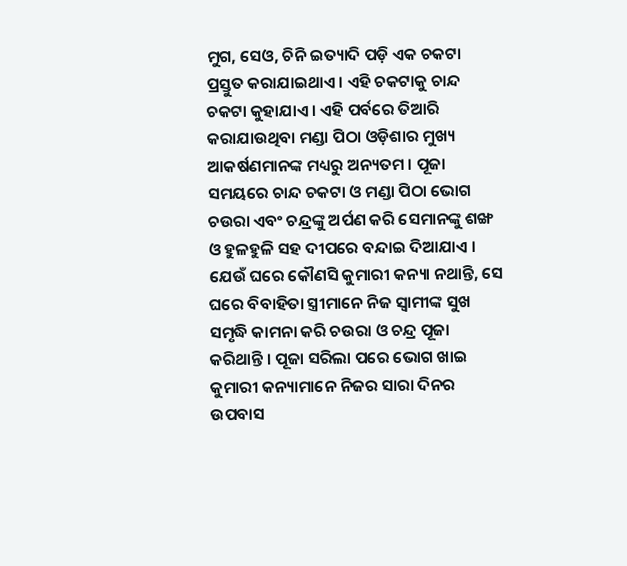ମୁଗ, ସେଓ, ଚିନି ଇତ୍ୟାଦି ପଡ଼ି ଏକ ଚକଟା ପ୍ରସ୍ତୁତ କରାଯାଇଥାଏ । ଏହି ଚକଟାକୁ ଚାନ୍ଦ ଚକଟା କୁହାଯାଏ । ଏହି ପର୍ବରେ ତିଆରି କରାଯାଉଥିବା ମଣ୍ଡା ପିଠା ଓଡ଼ିଶାର ମୁଖ୍ୟ ଆକର୍ଷଣମାନଙ୍କ ମଧ୍ୟରୁ ଅନ୍ୟତମ । ପୂଜା ସମୟରେ ଚାନ୍ଦ ଚକଟା ଓ ମଣ୍ଡା ପିଠା ଭୋଗ ଚଉରା ଏବଂ ଚନ୍ଦ୍ରଙ୍କୁ ଅର୍ପଣ କରି ସେମାନଙ୍କୁ ଶଙ୍ଖ ଓ ହୁଳହୁଳି ସହ ଦୀପରେ ବନ୍ଦାଇ ଦିଆଯାଏ । ଯେଉଁ ଘରେ କୌଣସି କୁମାରୀ କନ୍ୟା ନଥାନ୍ତି, ସେ ଘରେ ବିବାହିତା ସ୍ତ୍ରୀମାନେ ନିଜ ସ୍ୱାମୀଙ୍କ ସୁଖ ସମୃଦ୍ଧି କାମନା କରି ଚଉରା ଓ ଚନ୍ଦ୍ର ପୂଜା କରିଥାନ୍ତି । ପୂଜା ସରିଲା ପରେ ଭୋଗ ଖାଇ କୁମାରୀ କନ୍ୟାମାନେ ନିଜର ସାରା ଦିନର ଉପବାସ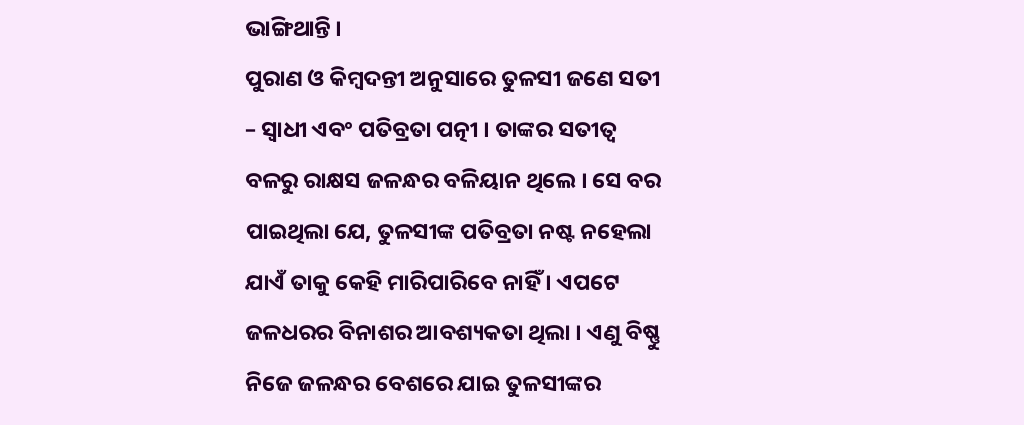ଭାଙ୍ଗିଥାନ୍ତି ।
ପୁରାଣ ଓ କିମ୍ବଦନ୍ତୀ ଅନୁସାରେ ତୁଳସୀ ଜଣେ ସତୀ – ସ୍ୱାଧୀ ଏବଂ ପତିବ୍ରତା ପତ୍ନୀ । ତାଙ୍କର ସତୀତ୍ୱ ବଳରୁ ରାକ୍ଷସ ଜଳନ୍ଧର ବଳିୟାନ ଥିଲେ । ସେ ବର ପାଇଥିଲା ଯେ, ତୁଳସୀଙ୍କ ପତିବ୍ରତା ନଷ୍ଟ ନହେଲା ଯାଏଁ ତାକୁ କେହି ମାରିପାରିବେ ନାହିଁ । ଏପଟେ ଜଳଧରର ବିନାଶର ଆବଶ୍ୟକତା ଥିଲା । ଏଣୁ ବିଷ୍ଣୁ ନିଜେ ଜଳନ୍ଧର ବେଶରେ ଯାଇ ତୁଳସୀଙ୍କର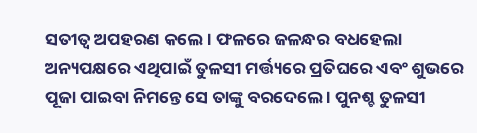ସତୀତ୍ୱ ଅପହରଣ କଲେ । ଫଳରେ ଜଳନ୍ଧର ବଧହେଲା ଅନ୍ୟପକ୍ଷରେ ଏଥିପାଇଁ ତୁଳସୀ ମର୍ତ୍ତ୍ୟରେ ପ୍ରତିଘରେ ଏବଂ ଶୁଭରେ ପୂଜା ପାଇବା ନିମନ୍ତେ ସେ ତାଙ୍କୁ ବରଦେଲେ । ପୁନଶ୍ଚ ତୁଳସୀ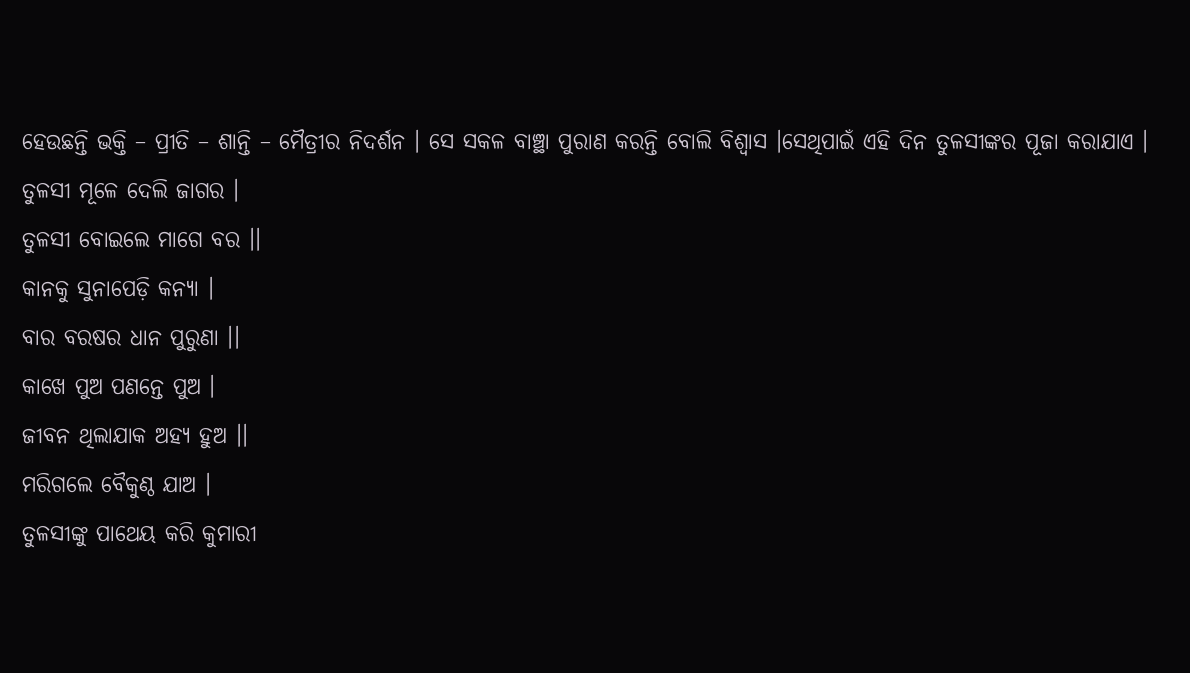ହେଉଛନ୍ତି ଭକ୍ତି – ପ୍ରୀତି – ଶାନ୍ତି – ମୈତ୍ରୀର ନିଦର୍ଶନ । ସେ ସକଳ ବାଞ୍ଛା ପୁରାଣ କରନ୍ତି ବୋଲି ବିଶ୍ୱାସ ।ସେଥିପାଇଁ ଏହି ଦିନ ତୁଳସୀଙ୍କର ପୂଜା କରାଯାଏ ।
ତୁଳସୀ ମୂଳେ ଦେଲି ଜାଗର ।
ତୁଳସୀ ବୋଇଲେ ମାଗେ ବର ।।
କାନକୁ ସୁନାପେଡ଼ି କନ୍ୟା ।
ବାର ବରଷର ଧାନ ପୁରୁଣା ।।
କାଖେ ପୁଅ ପଣନ୍ତେ ପୁଅ ।
ଜୀବନ ଥିଲାଯାକ ଅହ୍ୟ ହୁଅ ।।
ମରିଗଲେ ବୈକୁଣ୍ଠ ଯାଅ ।
ତୁଳସୀଙ୍କୁ ପାଥେୟ କରି କୁମାରୀ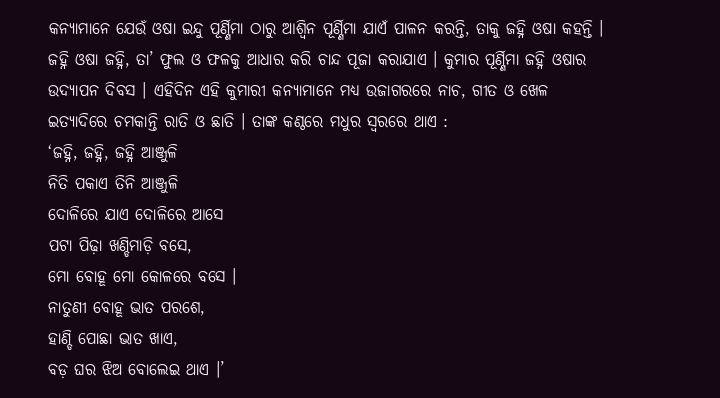କନ୍ୟାମାନେ ଯେଉଁ ଓଷା ଇନ୍ଦୁ ପୂର୍ଣ୍ଣିମା ଠାରୁ ଆଶ୍ୱିନ ପୂର୍ଣ୍ଣିମା ଯାଏଁ ପାଳନ କରନ୍ତି, ତାକୁ ଜହ୍ନି ଓଷା କହନ୍ତି । ଜହ୍ନି ଓଷା ଜହ୍ନି, ତା’ ଫୁଲ ଓ ଫଳକୁ ଆଧାର କରି ଚାନ୍ଦ ପୂଜା କରାଯାଏ । କୁମାର ପୂର୍ଣ୍ଣିମା ଜହ୍ନି ଓଷାର ଉଦ୍ଯାପନ ଦିବସ । ଏହିଦିନ ଏହି କୁମାରୀ କନ୍ୟାମାନେ ମଧ୍ୟ ଉଜାଗରରେ ନାଚ, ଗୀତ ଓ ଖେଳ ଇତ୍ୟାଦିରେ ଚମକାନ୍ତି ରାତି ଓ ଛାତି । ତାଙ୍କ କଣ୍ଠରେ ମଧୁର ସ୍ୱରରେ ଥାଏ :
‘ଜହ୍ନି, ଜହ୍ନି, ଜହ୍ନି ଆଞ୍ଜୁଳି
ନିତି ପକାଏ ତିନି ଆଞ୍ଜୁଳି
ଦୋଳିରେ ଯାଏ ଦୋଳିରେ ଆସେ
ପଟା ପିଢ଼ା ଖଣ୍ଡିମାଡ଼ି ବସେ,
ମୋ ବୋହୂ ମୋ କୋଳରେ ବସେ ।
ନାତୁଣୀ ବୋହୂ ଭାତ ପରଶେ,
ହାଣ୍ଡି ପୋଛା ଭାତ ଖାଏ,
ବଡ଼ ଘର ଝିଅ ବୋଲେଇ ଥାଏ ।’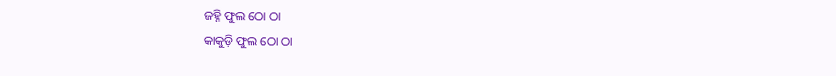ଜହ୍ନି ଫୁଲ ଠୋ ଠା
କାକୁଡ଼ି ଫୁଲ ଠୋ ଠା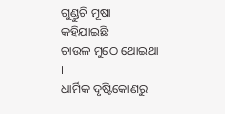ଗୁଣ୍ଡୁଚି ମୂଷା କହିଯାଇଛି
ଚାଉଳ ମୁଠେ ଥୋଇଥା ।
ଧାର୍ମିକ ଦୃଷ୍ଟିକୋଣରୁ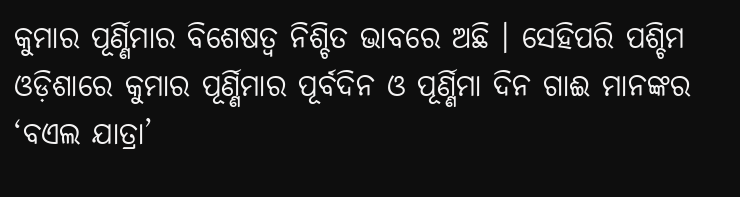କୁମାର ପୂର୍ଣ୍ଣିମାର ବିଶେଷତ୍ୱ ନିଶ୍ଚିତ ଭାବରେ ଅଛି । ସେହିପରି ପଶ୍ଚିମ ଓଡ଼ିଶାରେ କୁମାର ପୂର୍ଣ୍ଣିମାର ପୂର୍ବଦିନ ଓ ପୂର୍ଣ୍ଣିମା ଦିନ ଗାଈ ମାନଙ୍କର ‘ବଏଲ ଯାତ୍ରା’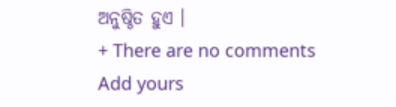ଅନୁଷ୍ଠିତ ହୁଏ ।
+ There are no comments
Add yours